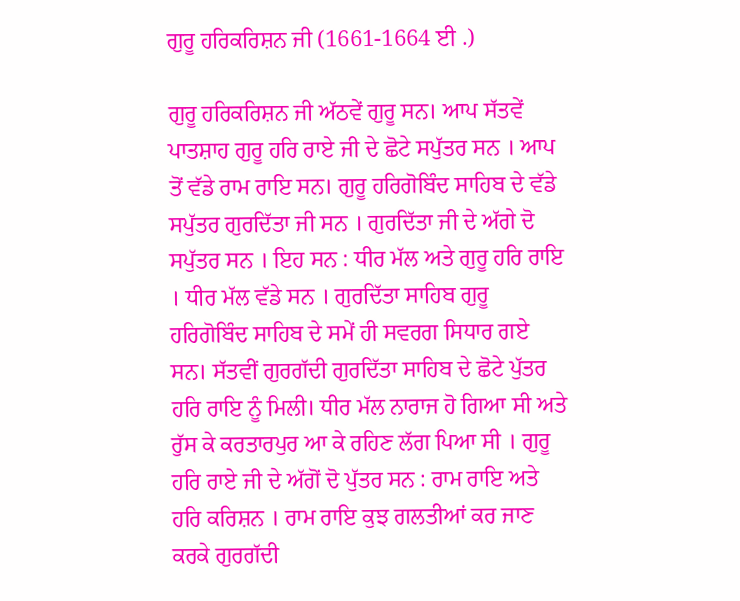ਗੁਰੂ ਹਰਿਕਰਿਸ਼ਨ ਜੀ (1661-1664 ਈ .)

ਗੁਰੂ ਹਰਿਕਰਿਸ਼ਨ ਜੀ ਅੱਠਵੇਂ ਗੁਰੂ ਸਨ। ਆਪ ਸੱਤਵੇਂ ਪਾਤਸ਼ਾਹ ਗੁਰੂ ਹਰਿ ਰਾਏ ਜੀ ਦੇ ਛੋਟੇ ਸਪੁੱਤਰ ਸਨ । ਆਪ ਤੋਂ ਵੱਡੇ ਰਾਮ ਰਾਇ ਸਨ। ਗੁਰੂ ਹਰਿਗੋਬਿੰਦ ਸਾਹਿਬ ਦੇ ਵੱਡੇ ਸਪੁੱਤਰ ਗੁਰਦਿੱਤਾ ਜੀ ਸਨ । ਗੁਰਦਿੱਤਾ ਜੀ ਦੇ ਅੱਗੇ ਦੋ ਸਪੁੱਤਰ ਸਨ । ਇਹ ਸਨ : ਧੀਰ ਮੱਲ ਅਤੇ ਗੁਰੂ ਹਰਿ ਰਾਇ । ਧੀਰ ਮੱਲ ਵੱਡੇ ਸਨ । ਗੁਰਦਿੱਤਾ ਸਾਹਿਬ ਗੁਰੂ ਹਰਿਗੋਬਿੰਦ ਸਾਹਿਬ ਦੇ ਸਮੇਂ ਹੀ ਸਵਰਗ ਸਿਧਾਰ ਗਏ ਸਨ। ਸੱਤਵੀਂ ਗੁਰਗੱਦੀ ਗੁਰਦਿੱਤਾ ਸਾਹਿਬ ਦੇ ਛੋਟੇ ਪੁੱਤਰ ਹਰਿ ਰਾਇ ਨੂੰ ਮਿਲੀ। ਧੀਰ ਮੱਲ ਨਾਰਾਜ ਹੋ ਗਿਆ ਸੀ ਅਤੇ ਰੁੱਸ ਕੇ ਕਰਤਾਰਪੁਰ ਆ ਕੇ ਰਹਿਣ ਲੱਗ ਪਿਆ ਸੀ । ਗੁਰੂ ਹਰਿ ਰਾਏ ਜੀ ਦੇ ਅੱਗੋਂ ਦੋ ਪੁੱਤਰ ਸਨ : ਰਾਮ ਰਾਇ ਅਤੇ ਹਰਿ ਕਰਿਸ਼ਨ । ਰਾਮ ਰਾਇ ਕੁਝ ਗਲਤੀਆਂ ਕਰ ਜਾਣ ਕਰਕੇ ਗੁਰਗੱਦੀ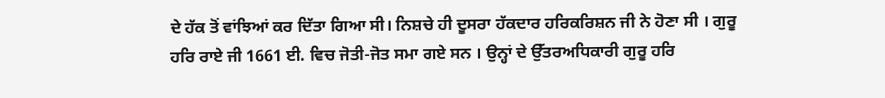ਦੇ ਹੱਕ ਤੋਂ ਵਾਂਝਿਆਂ ਕਰ ਦਿੱਤਾ ਗਿਆ ਸੀ। ਨਿਸ਼ਚੇ ਹੀ ਦੂਸਰਾ ਹੱਕਦਾਰ ਹਰਿਕਰਿਸ਼ਨ ਜੀ ਨੇ ਹੋਣਾ ਸੀ । ਗੁਰੂ ਹਰਿ ਰਾਏ ਜੀ 1661 ਈ. ਵਿਚ ਜੋਤੀ-ਜੋਤ ਸਮਾ ਗਏ ਸਨ । ਉਨ੍ਹਾਂ ਦੇ ਉੱਤਰਅਧਿਕਾਰੀ ਗੁਰੂ ਹਰਿ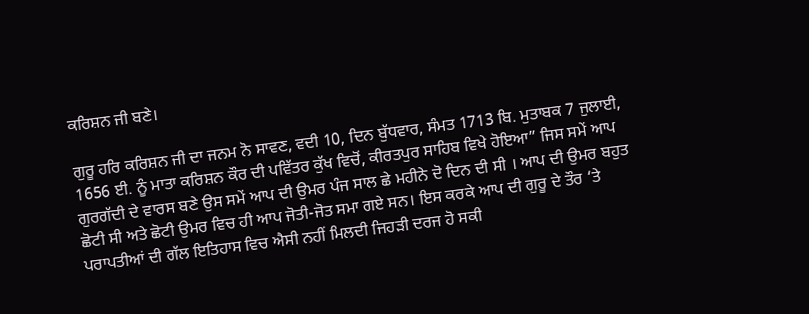ਕਰਿਸ਼ਨ ਜੀ ਬਣੇ।

ਗੁਰੂ ਹਰਿ ਕਰਿਸ਼ਨ ਜੀ ਦਾ ਜਨਮ ਨੋ ਸਾਵਣ, ਵਦੀ 10, ਦਿਨ ਬੁੱਧਵਾਰ, ਸੰਮਤ 1713 ਬਿ. ਮੁਤਾਬਕ 7 ਜੁਲਾਈ, 1656 ਈ. ਨੂੰ ਮਾਤਾ ਕਰਿਸ਼ਨ ਕੌਰ ਦੀ ਪਵਿੱਤਰ ਕੁੱਖ ਵਿਚੋਂ, ਕੀਰਤਪੁਰ ਸਾਹਿਬ ਵਿਖੇ ਹੋਇਆ” ਜਿਸ ਸਮੇਂ ਆਪ ਗੁਰਗੱਦੀ ਦੇ ਵਾਰਸ ਬਣੇ ਉਸ ਸਮੇਂ ਆਪ ਦੀ ਉਮਰ ਪੰਜ ਸਾਲ ਛੇ ਮਹੀਨੇ ਦੋ ਦਿਨ ਦੀ ਸੀ । ਆਪ ਦੀ ਉਮਰ ਬਹੁਤ ਛੋਟੀ ਸੀ ਅਤੇ ਛੋਟੀ ਉਮਰ ਵਿਚ ਹੀ ਆਪ ਜੋਤੀ-ਜੋਤ ਸਮਾ ਗਏ ਸਨ। ਇਸ ਕਰਕੇ ਆਪ ਦੀ ਗੁਰੂ ਦੇ ਤੌਰ ‘ਤੇ ਪਰਾਪਤੀਆਂ ਦੀ ਗੱਲ ਇਤਿਹਾਸ ਵਿਚ ਐਸੀ ਨਹੀਂ ਮਿਲਦੀ ਜਿਹੜੀ ਦਰਜ ਹੋ ਸਕੀ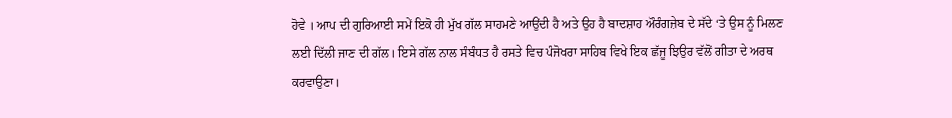ਹੋਵੇ । ਆਪ ਦੀ ਗੁਰਿਆਈ ਸਮੇਂ ਇਕੋ ਹੀ ਮੁੱਖ ਗੱਲ ਸਾਹਮਣੇ ਆਉਂਦੀ ਹੈ ਅਤੇ ਉਹ ਹੈ ਬਾਦਸ਼ਾਹ ਔਰੰਗਜ਼ੇਬ ਦੇ ਸੱਦੇ ‘ਤੇ ਉਸ ਨੂੰ ਮਿਲਣ ਲਈ ਦਿੱਲੀ ਜਾਣ ਦੀ ਗੱਲ। ਇਸੇ ਗੱਲ ਨਾਲ ਸੰਬੰਧਤ ਹੈ ਰਸਤੇ ਵਿਚ ਪੰਜੋਖਰਾ ਸਾਹਿਬ ਵਿਖੇ ਇਕ ਛੱਜੂ ਝਿਉਰ ਵੱਲੋਂ ਗੀਤਾ ਦੇ ਅਰਥ ਕਰਵਾਉਣਾ।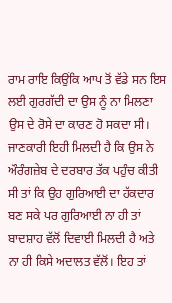ਰਾਮ ਰਾਇ ਕਿਉਂਕਿ ਆਪ ਤੋਂ ਵੱਡੇ ਸਨ ਇਸ ਲਈ ਗੁਰਗੱਦੀ ਦਾ ਉਸ ਨੂੰ ਨਾ ਮਿਲਣਾ ਉਸ ਦੇ ਰੋਸੇ ਦਾ ਕਾਰਣ ਹੋ ਸਕਦਾ ਸੀ। ਜਾਣਕਾਰੀ ਇਹੀ ਮਿਲਦੀ ਹੈ ਕਿ ਉਸ ਨੇ ਔਰੰਗਜ਼ੇਬ ਦੇ ਦਰਬਾਰ ਤੱਕ ਪਹੁੰਚ ਕੀਤੀ ਸੀ ਤਾਂ ਕਿ ਉਹ ਗੁਰਿਆਈ ਦਾ ਹੱਕਦਾਰ ਬਣ ਸਕੇ ਪਰ ਗੁਰਿਆਈ ਨਾ ਹੀ ਤਾਂ ਬਾਦਸ਼ਾਹ ਵੱਲੋਂ ਦਿਵਾਈ ਮਿਲਦੀ ਹੈ ਅਤੇ ਨਾ ਹੀ ਕਿਸੇ ਅਦਾਲਤ ਵੱਲੋਂ। ਇਹ ਤਾਂ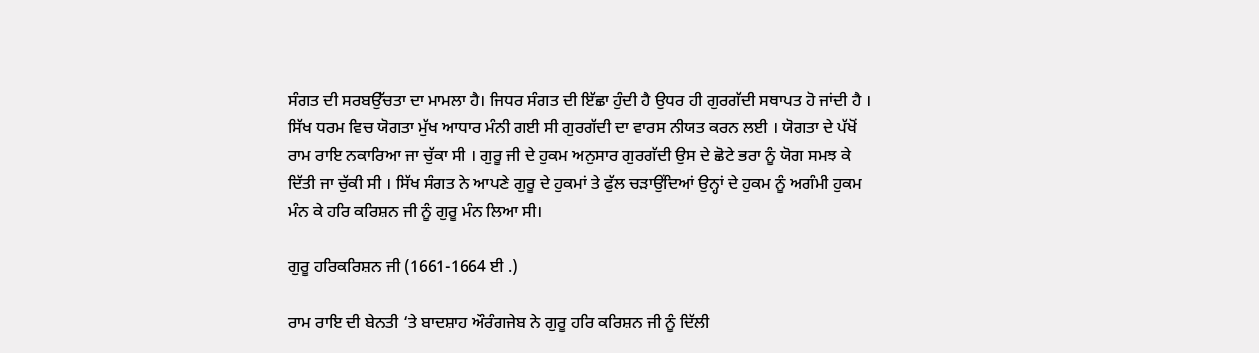ਸੰਗਤ ਦੀ ਸਰਬਉੱਚਤਾ ਦਾ ਮਾਮਲਾ ਹੈ। ਜਿਧਰ ਸੰਗਤ ਦੀ ਇੱਛਾ ਹੁੰਦੀ ਹੈ ਉਧਰ ਹੀ ਗੁਰਗੱਦੀ ਸਥਾਪਤ ਹੋ ਜਾਂਦੀ ਹੈ । ਸਿੱਖ ਧਰਮ ਵਿਚ ਯੋਗਤਾ ਮੁੱਖ ਆਧਾਰ ਮੰਨੀ ਗਈ ਸੀ ਗੁਰਗੱਦੀ ਦਾ ਵਾਰਸ ਨੀਯਤ ਕਰਨ ਲਈ । ਯੋਗਤਾ ਦੇ ਪੱਖੋਂ ਰਾਮ ਰਾਇ ਨਕਾਰਿਆ ਜਾ ਚੁੱਕਾ ਸੀ । ਗੁਰੂ ਜੀ ਦੇ ਹੁਕਮ ਅਨੁਸਾਰ ਗੁਰਗੱਦੀ ਉਸ ਦੇ ਛੋਟੇ ਭਰਾ ਨੂੰ ਯੋਗ ਸਮਝ ਕੇ ਦਿੱਤੀ ਜਾ ਚੁੱਕੀ ਸੀ । ਸਿੱਖ ਸੰਗਤ ਨੇ ਆਪਣੇ ਗੁਰੂ ਦੇ ਹੁਕਮਾਂ ਤੇ ਫੁੱਲ ਚੜਾਉਂਦਿਆਂ ਉਨ੍ਹਾਂ ਦੇ ਹੁਕਮ ਨੂੰ ਅਗੰਮੀ ਹੁਕਮ ਮੰਨ ਕੇ ਹਰਿ ਕਰਿਸ਼ਨ ਜੀ ਨੂੰ ਗੁਰੂ ਮੰਨ ਲਿਆ ਸੀ।

ਗੁਰੂ ਹਰਿਕਰਿਸ਼ਨ ਜੀ (1661-1664 ਈ .)

ਰਾਮ ਰਾਇ ਦੀ ਬੇਨਤੀ ‘ਤੇ ਬਾਦਸ਼ਾਹ ਔਰੰਗਜੇਬ ਨੇ ਗੁਰੂ ਹਰਿ ਕਰਿਸ਼ਨ ਜੀ ਨੂੰ ਦਿੱਲੀ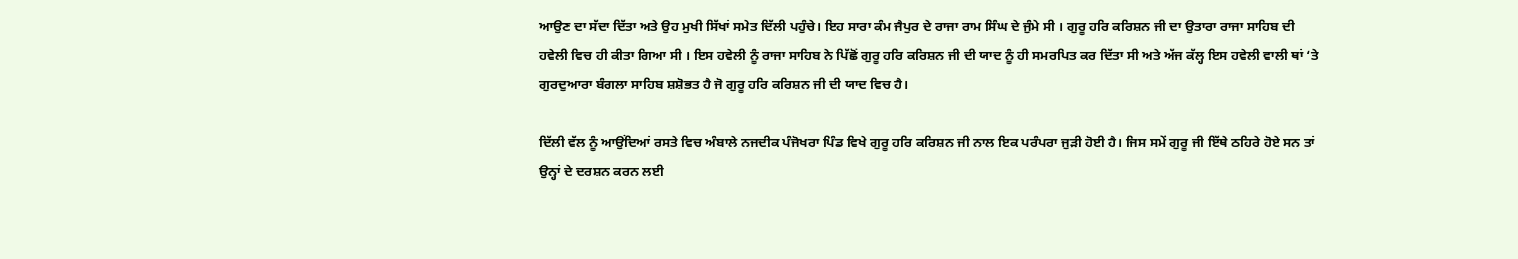ਆਉਣ ਦਾ ਸੱਦਾ ਦਿੱਤਾ ਅਤੇ ਉਹ ਮੁਖੀ ਸਿੱਖਾਂ ਸਮੇਤ ਦਿੱਲੀ ਪਹੁੰਚੇ। ਇਹ ਸਾਰਾ ਕੰਮ ਜੈਪੁਰ ਦੇ ਰਾਜਾ ਰਾਮ ਸਿੰਘ ਦੇ ਜੁੰਮੇ ਸੀ । ਗੁਰੂ ਹਰਿ ਕਰਿਸ਼ਨ ਜੀ ਦਾ ਉਤਾਰਾ ਰਾਜਾ ਸਾਹਿਬ ਦੀ ਹਵੇਲੀ ਵਿਚ ਹੀ ਕੀਤਾ ਗਿਆ ਸੀ । ਇਸ ਹਵੇਲੀ ਨੂੰ ਰਾਜਾ ਸਾਹਿਬ ਨੇ ਪਿੱਛੋਂ ਗੁਰੂ ਹਰਿ ਕਰਿਸ਼ਨ ਜੀ ਦੀ ਯਾਦ ਨੂੰ ਹੀ ਸਮਰਪਿਤ ਕਰ ਦਿੱਤਾ ਸੀ ਅਤੇ ਅੱਜ ਕੱਲ੍ਹ ਇਸ ਹਵੇਲੀ ਵਾਲੀ ਥਾਂ ‘ਤੇ ਗੁਰਦੁਆਰਾ ਬੰਗਲਾ ਸਾਹਿਬ ਸ਼ਸ਼ੋਭਤ ਹੈ ਜੋ ਗੁਰੂ ਹਰਿ ਕਰਿਸ਼ਨ ਜੀ ਦੀ ਯਾਦ ਵਿਚ ਹੈ।

ਦਿੱਲੀ ਵੱਲ ਨੂੰ ਆਉਂਦਿਆਂ ਰਸਤੇ ਵਿਚ ਅੰਬਾਲੇ ਨਜਦੀਕ ਪੰਜੋਖਰਾ ਪਿੰਡ ਵਿਖੇ ਗੁਰੂ ਹਰਿ ਕਰਿਸ਼ਨ ਜੀ ਨਾਲ ਇਕ ਪਰੰਪਰਾ ਜੁੜੀ ਹੋਈ ਹੈ। ਜਿਸ ਸਮੇਂ ਗੁਰੂ ਜੀ ਇੱਥੇ ਠਹਿਰੇ ਹੋਏ ਸਨ ਤਾਂ ਉਨ੍ਹਾਂ ਦੇ ਦਰਸ਼ਨ ਕਰਨ ਲਈ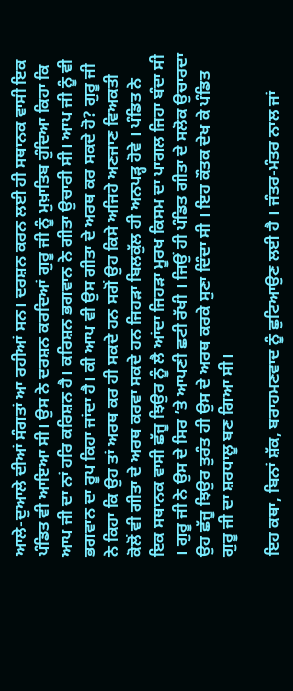ਆਲੇ-ਦੁਆਲੇ ਦੀਆਂ ਸੰਗਤਾਂ ਆ ਰਹੀਆਂ ਸਨ। ਦਰਸ਼ਨ ਕਰਨ ਲਈ ਹੀ ਸਥਾਨਕ ਵਾਸੀ ਇਕ ਪੰਡਿਤ ਵੀ ਆਇਆ ਸੀ। ਉਸ ਨੇ ਦਰਸ਼ਨ ਕਰਦਿਆਂ ਗੁਰੂ ਜੀ ਨੂੰ ਮੁਖ਼ਾਤਿਬ ਹੁੰਦਿਆ ਕਿਹਾ ਕਿ ਆਪ ਜੀ ਦਾ ਨਾਂ ਹਰਿ ਕਰਿਸ਼ਨ ਹੈ। ਕਰਿਸ਼ਨ ਭਗਵਾਨ ਨੇ ਗੀਤਾ ਉਚਾਰੀ ਸੀ। ਆਪ ਜੀ ਨੂੰ ਵੀ ਭਗਵਾਨ ਦਾ ਰੂਪ ਕਿਹਾ ਜਾਂਦਾ ਹੈ। ਕੀ ਆਪ ਵੀ ਉਸ ਗੀਤਾ ਦੇ ਅਰਥ ਕਰ ਸਕਦੇ ਹੋ? ਗੁਰੂ ਜੀ ਨੇ ਕਿਹਾ ਕਿ ਉਹ ਤਾਂ ਅਰਥ ਕਰ ਹੀ ਸਕਦੇ ਹਨ ਸਗੋਂ ਉਹ ਕਿਸੇ ਅਜਿਹੇ ਅਣਜਾਣ ਵਿਅਕਤੀ ਕੋਲੋਂ ਵੀ ਗੀਤਾ ਦੇ ਅਰਥ ਕਰਵਾ ਸਕਦੇ ਹਨ ਜਿਹੜਾ ਬਿਲਕੁੱਲ ਹੀ ਅਨਪੜ੍ਹ ਹੋਵੇ । ਪੰਡਿਤ ਨੇ ਇਕ ਸਥਾਨਕ ਵਾਸੀ ਛੱਜੂ ਝਿਉਰ ਨੂੰ ਲੈ ਆਂਦਾ ਜਿਹੜਾ ਮੂਰਖ ਕਿਸਮ ਦਾ ਪਾਗਲ ਜਿਹਾ ਬੰਦਾ ਸੀ । ਗੁਰੂ ਜੀ ਨੇ ਉਸ ਦੇ ਸਿਰ ’ਤੇ ਆਪਣੀ ਛਟੀ ਰੱਖੀ । ਜਿਉਂ ਹੀ ਪੰਡਿਤ ਗੀਤਾ ਦੇ ਸਲੋਕ ਉਚਾਰਦਾ ਉਹ ਛੱਜੂ ਝਿਉਰ ਤੁਰੰਤ ਹੀ ਉਸ ਦੇ ਅਰਥ ਕਰਕੇ ਸੁਣਾ ਦਿੰਦਾ ਸੀ । ਇਹ ਕੌਤਕ ਦੇਖ ਕੇ ਪੰਡਿਤ ਗੁਰੂ ਜੀ ਦਾ ਸ਼ਰਧਾਲੂ ਬਣ ਗਿਆ ਸੀ।

ਇਹ ਕਥਾ, ਬਿਨਾਂ ਸ਼ੱਕ, ਬਰਾਹਮਣਵਾਦ ਨੂੰ ਛੁਟਿਆਉਣ ਲਈ ਹੈ । ਜੰਤਰ-ਮੰਤਰ ਨਾਲ ਜਾਂ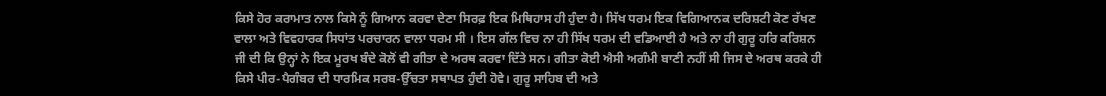ਕਿਸੇ ਹੋਰ ਕਰਾਮਾਤ ਨਾਲ ਕਿਸੇ ਨੂੰ ਗਿਆਨ ਕਰਵਾ ਦੇਣਾ ਸਿਰਫ਼ ਇਕ ਮਿਥਿਹਾਸ ਹੀ ਹੁੰਦਾ ਹੈ। ਸਿੱਖ ਧਰਮ ਇਕ ਵਿਗਿਆਨਕ ਦਰਿਸ਼ਟੀ ਕੋਣ ਰੱਖਣ ਵਾਲਾ ਅਤੇ ਵਿਵਹਾਰਕ ਸਿਧਾਂਤ ਪਰਚਾਰਨ ਵਾਲਾ ਧਰਮ ਸੀ । ਇਸ ਗੱਲ ਵਿਚ ਨਾ ਹੀ ਸਿੱਖ ਧਰਮ ਦੀ ਵਡਿਆਈ ਹੈ ਅਤੇ ਨਾ ਹੀ ਗੁਰੂ ਹਰਿ ਕਰਿਸ਼ਨ ਜੀ ਦੀ ਕਿ ਉਨ੍ਹਾਂ ਨੇ ਇਕ ਮੂਰਖ ਬੰਦੇ ਕੋਲੋਂ ਵੀ ਗੀਤਾ ਦੇ ਅਰਥ ਕਰਵਾ ਦਿੱਤੇ ਸਨ। ਗੀਤਾ ਕੋਈ ਐਸੀ ਅਗੰਮੀ ਬਾਣੀ ਨਹੀਂ ਸੀ ਜਿਸ ਦੇ ਅਰਥ ਕਰਕੇ ਹੀ ਕਿਸੇ ਪੀਰ-ਪੈਗੰਬਰ ਦੀ ਧਾਰਮਿਕ ਸਰਬ-ਉੱਚਤਾ ਸਥਾਪਤ ਹੁੰਦੀ ਹੋਵੇ। ਗੁਰੂ ਸਾਹਿਬ ਦੀ ਅਤੇ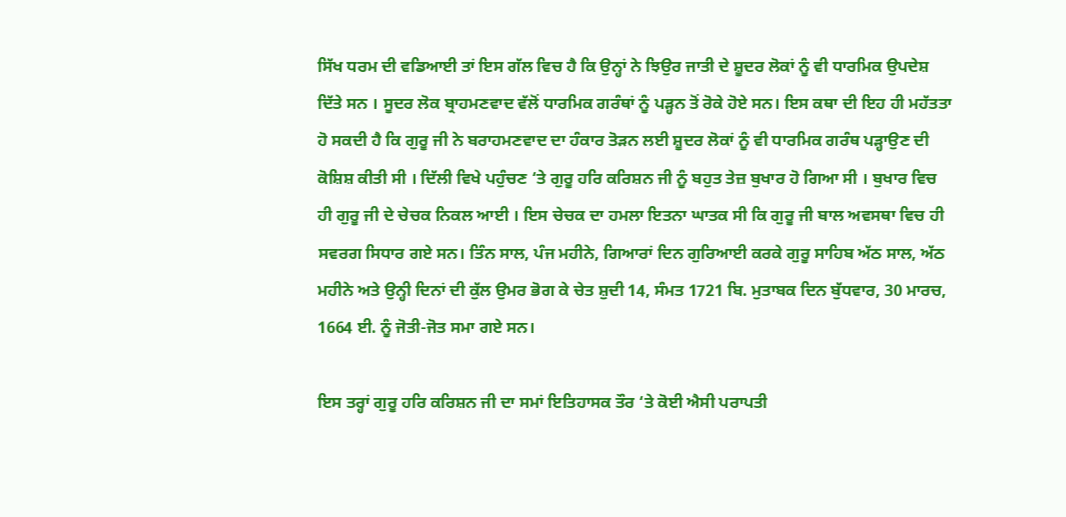ਸਿੱਖ ਧਰਮ ਦੀ ਵਡਿਆਈ ਤਾਂ ਇਸ ਗੱਲ ਵਿਚ ਹੈ ਕਿ ਉਨ੍ਹਾਂ ਨੇ ਝਿਉਰ ਜਾਤੀ ਦੇ ਸ਼ੂਦਰ ਲੋਕਾਂ ਨੂੰ ਵੀ ਧਾਰਮਿਕ ਉਪਦੇਸ਼ ਦਿੱਤੇ ਸਨ । ਸੂਦਰ ਲੋਕ ਬ੍ਰਾਹਮਣਵਾਦ ਵੱਲੋਂ ਧਾਰਮਿਕ ਗਰੰਥਾਂ ਨੂੰ ਪੜ੍ਹਨ ਤੋਂ ਰੋਕੇ ਹੋਏ ਸਨ। ਇਸ ਕਥਾ ਦੀ ਇਹ ਹੀ ਮਹੱਤਤਾ ਹੋ ਸਕਦੀ ਹੈ ਕਿ ਗੁਰੂ ਜੀ ਨੇ ਬਰਾਹਮਣਵਾਦ ਦਾ ਹੰਕਾਰ ਤੋੜਨ ਲਈ ਸ਼ੂਦਰ ਲੋਕਾਂ ਨੂੰ ਵੀ ਧਾਰਮਿਕ ਗਰੰਥ ਪੜ੍ਹਾਉਣ ਦੀ ਕੋਸ਼ਿਸ਼ ਕੀਤੀ ਸੀ । ਦਿੱਲੀ ਵਿਖੇ ਪਹੁੰਚਣ ‘ਤੇ ਗੁਰੂ ਹਰਿ ਕਰਿਸ਼ਨ ਜੀ ਨੂੰ ਬਹੁਤ ਤੇਜ਼ ਬੁਖਾਰ ਹੋ ਗਿਆ ਸੀ । ਬੁਖਾਰ ਵਿਚ ਹੀ ਗੁਰੂ ਜੀ ਦੇ ਚੇਚਕ ਨਿਕਲ ਆਈ । ਇਸ ਚੇਚਕ ਦਾ ਹਮਲਾ ਇਤਨਾ ਘਾਤਕ ਸੀ ਕਿ ਗੁਰੂ ਜੀ ਬਾਲ ਅਵਸਥਾ ਵਿਚ ਹੀ ਸਵਰਗ ਸਿਧਾਰ ਗਏ ਸਨ। ਤਿੰਨ ਸਾਲ, ਪੰਜ ਮਹੀਨੇ, ਗਿਆਰਾਂ ਦਿਨ ਗੁਰਿਆਈ ਕਰਕੇ ਗੁਰੂ ਸਾਹਿਬ ਅੱਠ ਸਾਲ, ਅੱਠ ਮਹੀਨੇ ਅਤੇ ਉਨ੍ਹੀ ਦਿਨਾਂ ਦੀ ਕੁੱਲ ਉਮਰ ਭੋਗ ਕੇ ਚੇਤ ਸ਼ੁਦੀ 14, ਸੰਮਤ 1721 ਬਿ. ਮੁਤਾਬਕ ਦਿਨ ਬੁੱਧਵਾਰ, 30 ਮਾਰਚ, 1664 ਈ. ਨੂੰ ਜੋਤੀ-ਜੋਤ ਸਮਾ ਗਏ ਸਨ।

ਇਸ ਤਰ੍ਹਾਂ ਗੁਰੂ ਹਰਿ ਕਰਿਸ਼ਨ ਜੀ ਦਾ ਸਮਾਂ ਇਤਿਹਾਸਕ ਤੌਰ ‘ਤੇ ਕੋਈ ਐਸੀ ਪਰਾਪਤੀ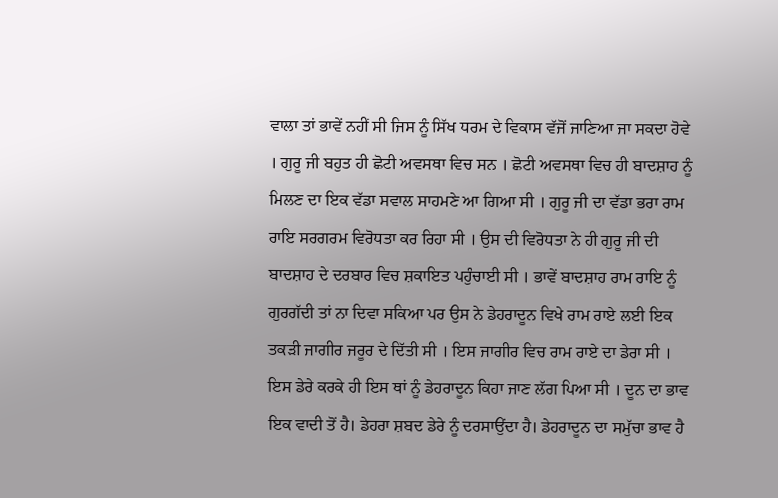ਵਾਲਾ ਤਾਂ ਭਾਵੇਂ ਨਹੀਂ ਸੀ ਜਿਸ ਨੂੰ ਸਿੱਖ ਧਰਮ ਦੇ ਵਿਕਾਸ ਵੱਜੋਂ ਜਾਣਿਆ ਜਾ ਸਕਦਾ ਹੋਵੇ । ਗੁਰੂ ਜੀ ਬਹੁਤ ਹੀ ਛੋਟੀ ਅਵਸਥਾ ਵਿਚ ਸਨ । ਛੋਟੀ ਅਵਸਥਾ ਵਿਚ ਹੀ ਬਾਦਸ਼ਾਹ ਨੂੰ ਮਿਲਣ ਦਾ ਇਕ ਵੱਡਾ ਸਵਾਲ ਸਾਹਮਣੇ ਆ ਗਿਆ ਸੀ । ਗੁਰੂ ਜੀ ਦਾ ਵੱਡਾ ਭਰਾ ਰਾਮ ਰਾਇ ਸਰਗਰਮ ਵਿਰੋਧਤਾ ਕਰ ਰਿਹਾ ਸੀ । ਉਸ ਦੀ ਵਿਰੋਧਤਾ ਨੇ ਹੀ ਗੁਰੂ ਜੀ ਦੀ ਬਾਦਸ਼ਾਹ ਦੇ ਦਰਬਾਰ ਵਿਚ ਸ਼ਕਾਇਤ ਪਹੁੰਚਾਈ ਸੀ । ਭਾਵੇਂ ਬਾਦਸ਼ਾਹ ਰਾਮ ਰਾਇ ਨੂੰ ਗੁਰਗੱਦੀ ਤਾਂ ਨਾ ਦਿਵਾ ਸਕਿਆ ਪਰ ਉਸ ਨੇ ਡੇਹਰਾਦੂਨ ਵਿਖੇ ਰਾਮ ਰਾਏ ਲਈ ਇਕ ਤਕੜੀ ਜਾਗੀਰ ਜਰੂਰ ਦੇ ਦਿੱਤੀ ਸੀ । ਇਸ ਜਾਗੀਰ ਵਿਚ ਰਾਮ ਰਾਏ ਦਾ ਡੇਰਾ ਸੀ । ਇਸ ਡੇਰੇ ਕਰਕੇ ਹੀ ਇਸ ਥਾਂ ਨੂੰ ਡੇਹਰਾਦੂਨ ਕਿਹਾ ਜਾਣ ਲੱਗ ਪਿਆ ਸੀ । ਦੂਨ ਦਾ ਭਾਵ ਇਕ ਵਾਦੀ ਤੋਂ ਹੈ। ਡੇਹਰਾ ਸ਼ਬਦ ਡੇਰੇ ਨੂੰ ਦਰਸਾਉਂਦਾ ਹੈ। ਡੇਹਰਾਦੂਨ ਦਾ ਸਮੁੱਚਾ ਭਾਵ ਹੈ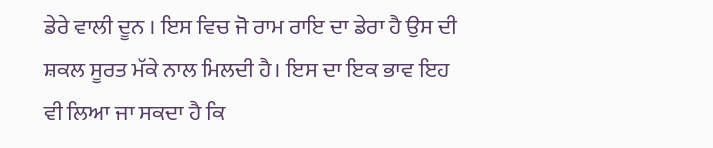ਡੇਰੇ ਵਾਲੀ ਦੂਨ । ਇਸ ਵਿਚ ਜੋ ਰਾਮ ਰਾਇ ਦਾ ਡੇਰਾ ਹੈ ਉਸ ਦੀ ਸ਼ਕਲ ਸੂਰਤ ਮੱਕੇ ਨਾਲ ਮਿਲਦੀ ਹੈ। ਇਸ ਦਾ ਇਕ ਭਾਵ ਇਹ ਵੀ ਲਿਆ ਜਾ ਸਕਦਾ ਹੈ ਕਿ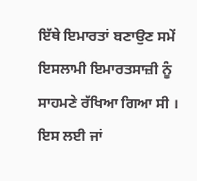ਇੱਥੇ ਇਮਾਰਤਾਂ ਬਣਾਉਣ ਸਮੇਂ ਇਸਲਾਮੀ ਇਮਾਰਤਸਾਜ਼ੀ ਨੂੰ ਸਾਹਮਣੇ ਰੱਖਿਆ ਗਿਆ ਸੀ । ਇਸ ਲਈ ਜਾਂ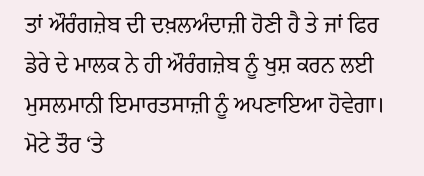ਤਾਂ ਔਰੰਗਜ਼ੇਬ ਦੀ ਦਖ਼ਲਅੰਦਾਜ਼ੀ ਹੋਣੀ ਹੈ ਤੇ ਜਾਂ ਫਿਰ ਡੇਰੇ ਦੇ ਮਾਲਕ ਨੇ ਹੀ ਔਰੰਗਜ਼ੇਬ ਨੂੰ ਖੁਸ਼ ਕਰਨ ਲਈ ਮੁਸਲਮਾਨੀ ਇਮਾਰਤਸਾਜ਼ੀ ਨੂੰ ਅਪਣਾਇਆ ਹੋਵੇਗਾ। ਮੋਟੇ ਤੌਰ ‘ਤੇ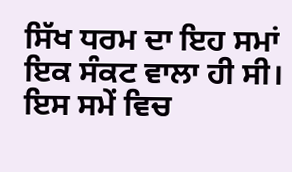ਸਿੱਖ ਧਰਮ ਦਾ ਇਹ ਸਮਾਂ ਇਕ ਸੰਕਟ ਵਾਲਾ ਹੀ ਸੀ। ਇਸ ਸਮੇਂ ਵਿਚ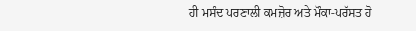ਹੀ ਮਸੰਦ ਪਰਣਾਲੀ ਕਮਜ਼ੋਰ ਅਤੇ ਮੌਕਾ-ਪਰੱਸਤ ਹੋ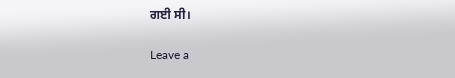ਗਈ ਸੀ।

Leave a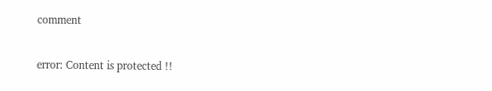comment

error: Content is protected !!